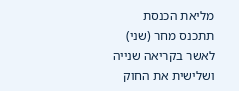מליאת הכנסת תתכנס מחר (שני) לאשר בקריאה שנייה ושלישית את החוק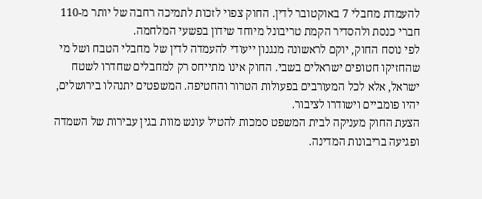להעמדת מחבלי 7 באוקטובר לדין. החוק צפוי לזכות לתמיכה רחבה של יותר מ-110 חברי כנסת ולהסדיר הקמת טריבונל מיוחד שידון בפשעי המלחמה.
לפי נוסח החוק, יוקם לראשונה מנגנון ייעודי להעמדה לדין של מחבלי הטבח ושל מי שהחזיקו חטופים ישראלים בשבי. החוק אינו מתייחס רק למחבלים שחדרו לשטח ישראל, אלא לכל המעורבים בפעולות הטרור והחטיפה. המשפטים יתנהלו בירושלים, יהיו פומביים וישודרו לציבור.
הצעת החוק מעניקה לבית המשפט סמכות להטיל עונש מוות בגין עבירות של השמדה ופגיעה בריבונות המדינה.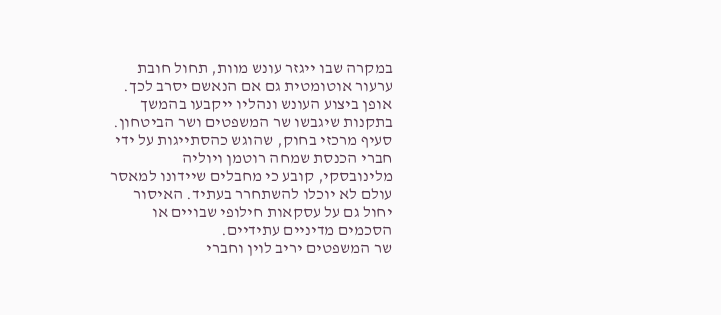במקרה שבו ייגזר עונש מוות, תחול חובת ערעור אוטומטית גם אם הנאשם יסרב לכך. אופן ביצוע העונש ונהליו ייקבעו בהמשך בתקנות שיגבשו שר המשפטים ושר הביטחון.
סעיף מרכזי בחוק, שהוגש כהסתייגות על ידי חברי הכנסת שמחה רוטמן ויוליה מלינובסקי, קובע כי מחבלים שיידונו למאסר עולם לא יוכלו להשתחרר בעתיד. האיסור יחול גם על עסקאות חילופי שבויים או הסכמים מדיניים עתידיים.
שר המשפטים יריב לוין וחברי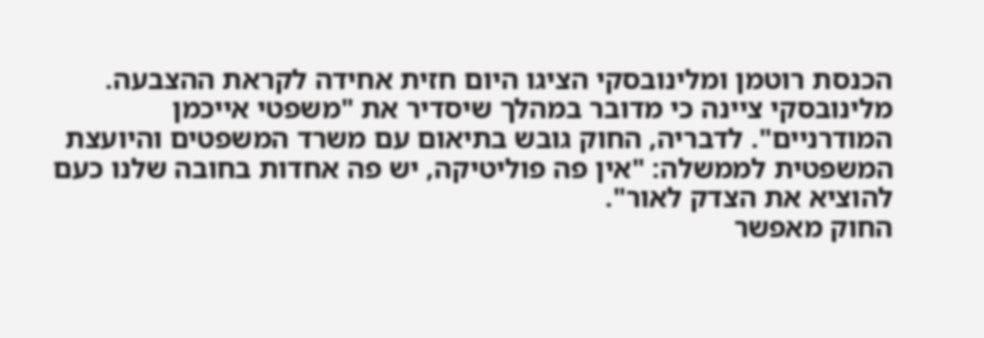הכנסת רוטמן ומלינובסקי הציגו היום חזית אחידה לקראת ההצבעה. מלינובסקי ציינה כי מדובר במהלך שיסדיר את "משפטי אייכמן המודרניים". לדבריה, החוק גובש בתיאום עם משרד המשפטים והיועצת המשפטית לממשלה: "אין פה פוליטיקה, יש פה אחדות בחובה שלנו כעם להוציא את הצדק לאור".
החוק מאפשר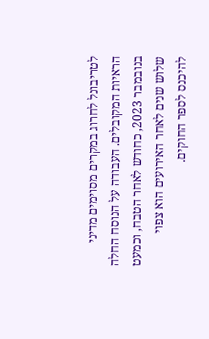לטריבונל לחרוג במקרים מסוימים מדיני הראיות המקובלים. העבודה על הנוסח החלה בנובמבר 2023, כחודש לאחר הטבח, וכמעט שלוש שנים לאחר האירועים הוא צפוי להיכנס לספר החוקים.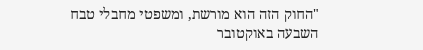"החוק הזה הוא מורשת, ומשפטי מחבלי טבח השבעה באוקטובר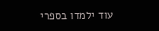עוד ילמדו בספרי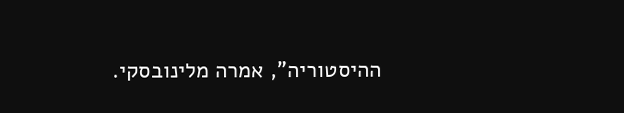ההיסטוריה", אמרה מלינובסקי.